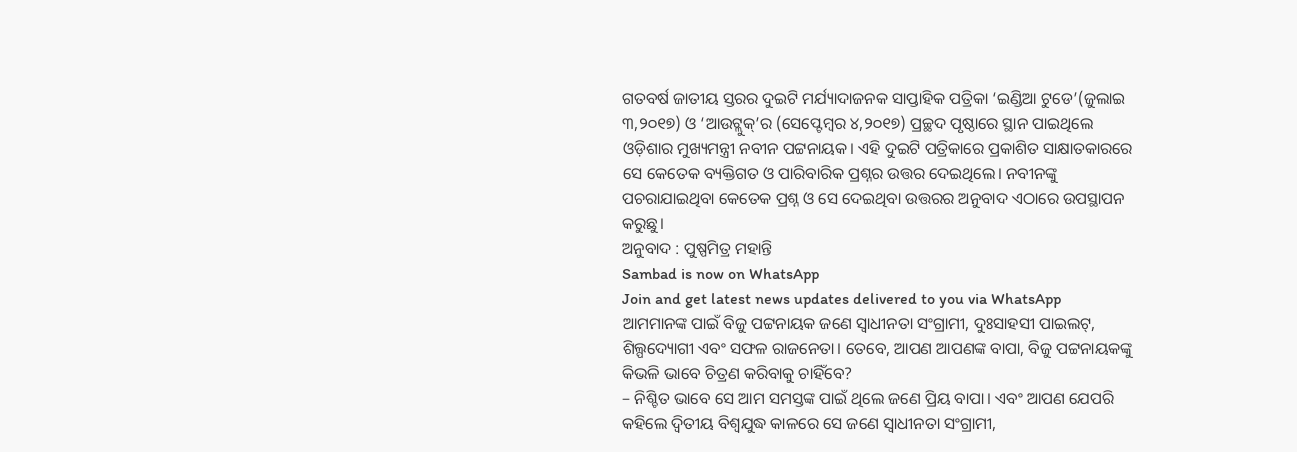ଗତବର୍ଷ ଜାତୀୟ ସ୍ତରର ଦୁଇଟି ମର୍ଯ୍ୟାଦାଜନକ ସାପ୍ତାହିକ ପତ୍ରିକା ‘ଇଣ୍ଡିଆ ଟୁଡେ’(ଜୁଲାଇ ୩,୨୦୧୭) ଓ ‘ଆଉଟ୍ଲୁକ୍’ର (ସେପ୍ଟେମ୍ବର ୪,୨୦୧୭) ପ୍ରଚ୍ଛଦ ପୃଷ୍ଠାରେ ସ୍ଥାନ ପାଇଥିଲେ ଓଡ଼ିଶାର ମୁଖ୍ୟମନ୍ତ୍ରୀ ନବୀନ ପଟ୍ଟନାୟକ। ଏହି ଦୁଇଟି ପତ୍ରିକାରେ ପ୍ରକାଶିତ ସାକ୍ଷାତକାରରେ ସେ କେତେକ ବ୍ୟକ୍ତିଗତ ଓ ପାରିବାରିକ ପ୍ରଶ୍ନର ଉତ୍ତର ଦେଇଥିଲେ। ନବୀନଙ୍କୁ ପଚରାଯାଇଥିବା କେତେକ ପ୍ରଶ୍ନ ଓ ସେ ଦେଇଥିବା ଉତ୍ତରର ଅନୁବାଦ ଏଠାରେ ଉପସ୍ଥାପନ କରୁଛୁ।
ଅନୁବାଦ : ପୁଷ୍ପମିତ୍ର ମହାନ୍ତି
Sambad is now on WhatsApp
Join and get latest news updates delivered to you via WhatsApp
ଆମମାନଙ୍କ ପାଇଁ ବିଜୁ ପଟ୍ଟନାୟକ ଜଣେ ସ୍ୱାଧୀନତା ସଂଗ୍ରାମୀ, ଦୁଃସାହସୀ ପାଇଲଟ୍, ଶିଲ୍ପଦ୍ୟୋଗୀ ଏବଂ ସଫଳ ରାଜନେତା। ତେବେ, ଆପଣ ଆପଣଙ୍କ ବାପା, ବିଜୁ ପଟ୍ଟନାୟକଙ୍କୁ କିଭଳି ଭାବେ ଚିତ୍ରଣ କରିବାକୁ ଚାହିଁବେ?
– ନିଶ୍ଚିତ ଭାବେ ସେ ଆମ ସମସ୍ତଙ୍କ ପାଇଁ ଥିଲେ ଜଣେ ପ୍ରିୟ ବାପା। ଏବଂ ଆପଣ ଯେପରି କହିଲେ ଦ୍ୱିତୀୟ ବିଶ୍ୱଯୁଦ୍ଧ କାଳରେ ସେ ଜଣେ ସ୍ୱାଧୀନତା ସଂଗ୍ରାମୀ,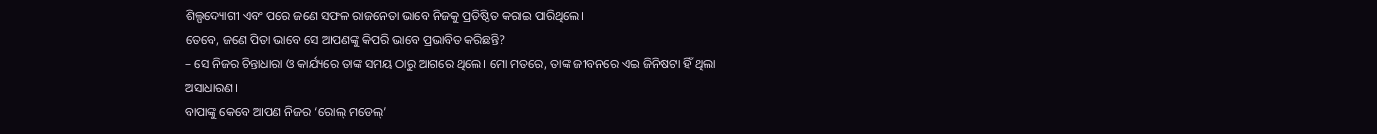ଶିଲ୍ପଦ୍ୟୋଗୀ ଏବଂ ପରେ ଜଣେ ସଫଳ ରାଜନେତା ଭାବେ ନିଜକୁ ପ୍ରତିଷ୍ଠିତ କରାଇ ପାରିଥିଲେ।
ତେବେ, ଜଣେ ପିତା ଭାବେ ସେ ଆପଣଙ୍କୁ କିପରି ଭାବେ ପ୍ରଭାବିତ କରିଛନ୍ତି?
– ସେ ନିଜର ଚିନ୍ତାଧାରା ଓ କାର୍ଯ୍ୟରେ ତାଙ୍କ ସମୟ ଠାରୁ ଆଗରେ ଥିଲେ। ମୋ ମତରେ, ତାଙ୍କ ଜୀବନରେ ଏଇ ଜିନିଷଟା ହିଁ ଥିଲା ଅସାଧାରଣ।
ବାପାଙ୍କୁ କେବେ ଆପଣ ନିଜର ‘ରୋଲ୍ ମଡେଲ୍’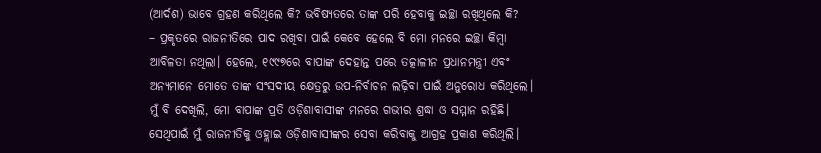(ଆର୍ଦଶ) ଭାବେ ଗ୍ରହଣ କରିଥିଲେ କି? ଭବିଷ୍ୟତରେ ତାଙ୍କ ପରି ହେବାକୁ ଇଚ୍ଛା ରଖିଥିଲେ କି?
– ପ୍ରକୃତରେ ରାଜନୀତିରେ ପାଦ ରଖିବା ପାଇଁ କେବେ ହେଲେ ବି ମୋ ମନରେ ଇଚ୍ଛା କିମ୍ବା ଆବିଳତା ନଥିଲା। ହେଲେ, ୧୯୯୭ରେ ବାପାଙ୍କ ଦେହାନ୍ତ ପରେ ତତ୍କାଳୀନ ପ୍ରଧାନମନ୍ତ୍ରୀ ଏବଂ ଅନ୍ୟମାନେ ମୋତେ ତାଙ୍କ ସଂସଦୀୟ କ୍ଷେତ୍ରରୁ ଉପ-ନିର୍ବାଚନ ଲଢ଼ିବା ପାଇଁ ଅନୁରୋଧ କରିଥିଲେ। ମୁଁ ବି ଦେଖିଲି, ମୋ ବାପାଙ୍କ ପ୍ରତି ଓଡ଼ିଶାବାସୀଙ୍କ ମନରେ ଗଭୀର ଶ୍ରଦ୍ଧା ଓ ସମ୍ମାନ ରହିଛି। ସେଥିପାଇଁ ମୁଁ ରାଜନୀତିକୁ ଓହ୍ଲାଇ ଓଡ଼ିଶାବାସୀଙ୍କର ସେବା କରିବାକୁ ଆଗ୍ରହ ପ୍ରକାଶ କରିଥିଲି।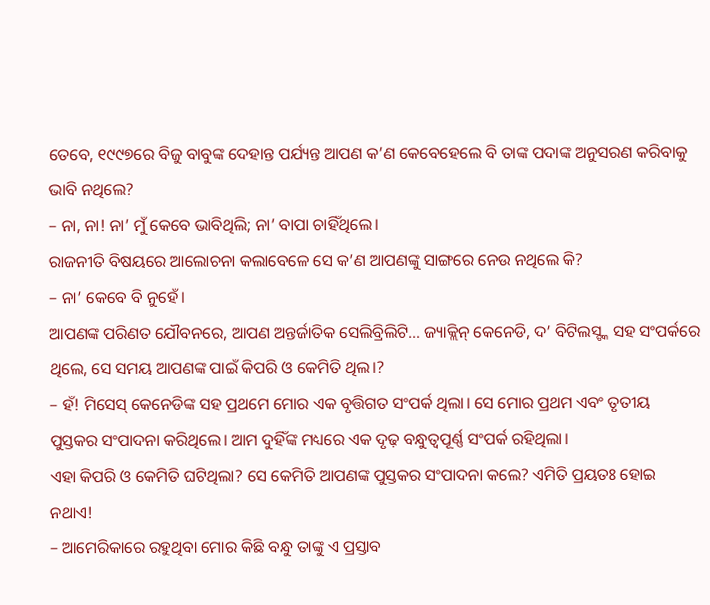ତେବେ, ୧୯୯୭ରେ ବିଜୁ ବାବୁଙ୍କ ଦେହାନ୍ତ ପର୍ଯ୍ୟନ୍ତ ଆପଣ କ’ଣ କେବେହେଲେ ବି ତାଙ୍କ ପଦାଙ୍କ ଅନୁସରଣ କରିବାକୁ ଭାବି ନଥିଲେ?
– ନା, ନା! ନା’ ମୁଁ କେବେ ଭାବିଥିଲି; ନା’ ବାପା ଚାହିଁଥିଲେ।
ରାଜନୀତି ବିଷୟରେ ଆଲୋଚନା କଲାବେଳେ ସେ କ’ଣ ଆପଣଙ୍କୁ ସାଙ୍ଗରେ ନେଉ ନଥିଲେ କି?
– ନା’ କେବେ ବି ନୁହେଁ।
ଆପଣଙ୍କ ପରିଣତ ଯୌବନରେ, ଆପଣ ଅନ୍ତର୍ଜାତିକ ସେଲିବ୍ରିଲିଟି… ଜ୍ୟାକ୍ଲିନ୍ କେନେଡି, ଦ’ ବିଟିଲସ୍ଙ୍କ ସହ ସଂପର୍କରେ ଥିଲେ, ସେ ସମୟ ଆପଣଙ୍କ ପାଇଁ କିପରି ଓ କେମିତି ଥିଲ।?
– ହଁ! ମିସେସ୍ କେନେଡିଙ୍କ ସହ ପ୍ରଥମେ ମୋର ଏକ ବୃତ୍ତିଗତ ସଂପର୍କ ଥିଲା। ସେ ମୋର ପ୍ରଥମ ଏବଂ ତୃତୀୟ ପୁସ୍ତକର ସଂପାଦନା କରିଥିଲେ। ଆମ ଦୁହିଁଙ୍କ ମଧ୍ୟରେ ଏକ ଦୃଢ଼ ବନ୍ଧୁତ୍ୱପୂର୍ଣ୍ଣ ସଂପର୍କ ରହିଥିଲା।
ଏହା କିପରି ଓ କେମିତି ଘଟିଥିଲା? ସେ କେମିତି ଆପଣଙ୍କ ପୁସ୍ତକର ସଂପାଦନା କଲେ? ଏମିତି ପ୍ରୟତଃ ହୋଇ ନଥାଏ!
– ଆମେରିକାରେ ରହୁଥିବା ମୋର କିଛି ବନ୍ଧୁ ତାଙ୍କୁ ଏ ପ୍ରସ୍ତାବ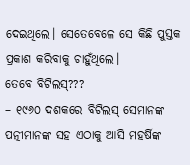ଦେଇଥିଲେ। ସେତେବେଳେ ସେ କିଛି ପୁସ୍ତକ ପ୍ରକାଶ କରିବାକୁ ଚାହୁଁଥିଲେ।
ତେବେ ବିଟିଲସ୍???
– ୧୯୬୦ ଦଶକରେ ବିଟିଲସ୍ ସେମାନଙ୍କ ପତ୍ନୀମାନଙ୍କ ସହ ଏଠାକୁ ଆସି ମହର୍ଷିଙ୍କ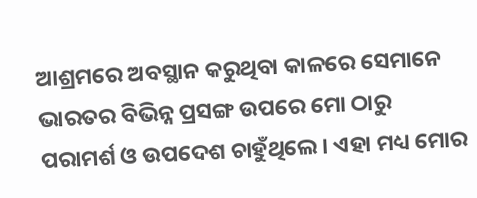ଆଶ୍ରମରେ ଅବସ୍ଥାନ କରୁଥିବା କାଳରେ ସେମାନେ ଭାରତର ବିଭିନ୍ନ ପ୍ରସଙ୍ଗ ଉପରେ ମୋ ଠାରୁ ପରାମର୍ଶ ଓ ଉପଦେଶ ଚାହୁଁଥିଲେ। ଏହା ମଧ୍ୟ ମୋର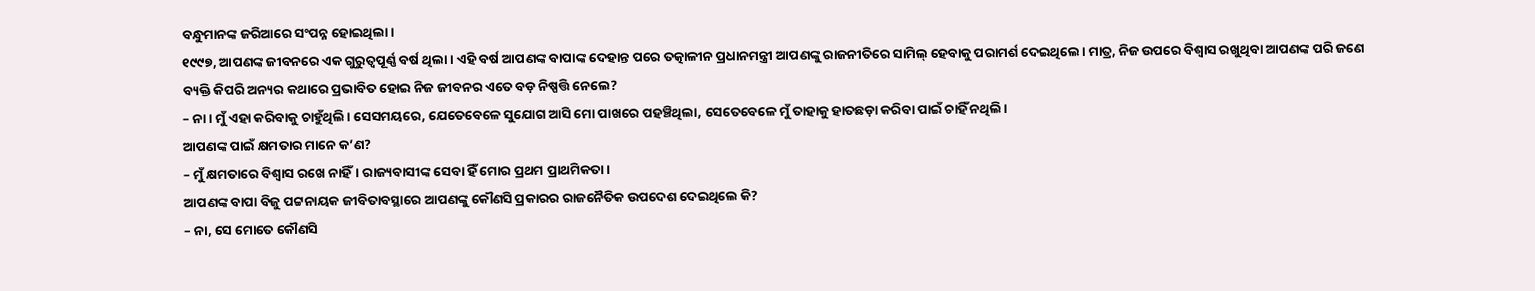ବନ୍ଧୁମାନଙ୍କ ଜରିଆରେ ସଂପନ୍ନ ହୋଇଥିଲା।
୧୯୯୭, ଆପଣଙ୍କ ଜୀବନରେ ଏକ ଗୁରୁତ୍ୱପୂର୍ଣ୍ଣ ବର୍ଷ ଥିଲା। ଏହି ବର୍ଷ ଆପଣଙ୍କ ବାପାଙ୍କ ଦେହାନ୍ତ ପରେ ତତ୍କାଳୀନ ପ୍ରଧାନମନ୍ତ୍ରୀ ଆପଣଙ୍କୁ ରାଜନୀତିରେ ସାମିଲ୍ ହେବାକୁ ପରାମର୍ଶ ଦେଇଥିଲେ। ମାତ୍ର, ନିଜ ଉପରେ ବିଶ୍ୱାସ ରଖୁଥିବା ଆପଣଙ୍କ ପରି ଜଣେ ବ୍ୟକ୍ତି କିପରି ଅନ୍ୟର କଥାରେ ପ୍ରଭାବିତ ହୋଇ ନିଜ ଜୀବନର ଏତେ ବଡ଼ ନିଷ୍ପତ୍ତି ନେଲେ?
– ନା। ମୁଁ ଏହା କରିବାକୁ ଚାହୁଁଥିଲି। ସେସମୟରେ, ଯେତେବେଳେ ସୁଯୋଗ ଆସି ମୋ ପାଖରେ ପହଞ୍ଚିଥିଲା, ସେତେବେଳେ ମୁଁ ତାହାକୁ ହାତଛଡ଼ା କରିବା ପାଇଁ ଚାହିଁ ନଥିଲି।
ଆପଣଙ୍କ ପାଇଁ କ୍ଷମତାର ମାନେ କ’ଣ?
– ମୁଁ କ୍ଷମତାରେ ବିଶ୍ୱାସ ରଖେ ନାହିଁ। ରାଜ୍ୟବାସୀଙ୍କ ସେବା ହିଁ ମୋର ପ୍ରଥମ ପ୍ରାଥମିକତା।
ଆପଣଙ୍କ ବାପା ବିଜୁ ପଟ୍ଟନାୟକ ଜୀବିତାବସ୍ଥାରେ ଆପଣଙ୍କୁ କୌଣସି ପ୍ରକାରର ରାଜନୈତିକ ଉପଦେଶ ଦେଇଥିଲେ କି?
– ନା, ସେ ମୋତେ କୌଣସି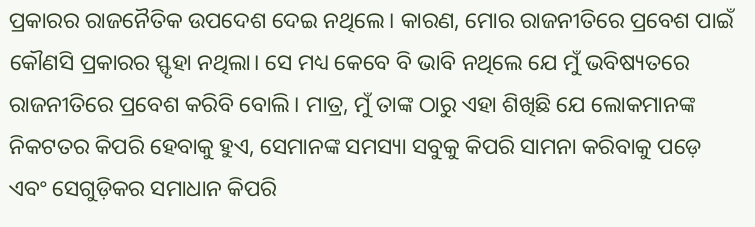ପ୍ରକାରର ରାଜନୈତିକ ଉପଦେଶ ଦେଇ ନଥିଲେ। କାରଣ, ମୋର ରାଜନୀତିରେ ପ୍ରବେଶ ପାଇଁ କୌଣସି ପ୍ରକାରର ସ୍ଫୃହା ନଥିଲା। ସେ ମଧ୍ୟ କେବେ ବି ଭାବି ନଥିଲେ ଯେ ମୁଁ ଭବିଷ୍ୟତରେ ରାଜନୀତିରେ ପ୍ରବେଶ କରିବି ବୋଲି। ମାତ୍ର, ମୁଁ ତାଙ୍କ ଠାରୁ ଏହା ଶିଖିଛି ଯେ ଲୋକମାନଙ୍କ ନିକଟତର କିପରି ହେବାକୁ ହୁଏ, ସେମାନଙ୍କ ସମସ୍ୟା ସବୁକୁ କିପରି ସାମନା କରିବାକୁ ପଡ଼େ ଏବଂ ସେଗୁଡ଼ିକର ସମାଧାନ କିପରି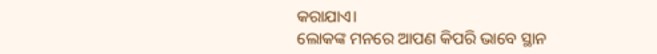କରାଯାଏ।
ଲୋକଙ୍କ ମନରେ ଆପଣ କିପରି ଭାବେ ସ୍ଥାନ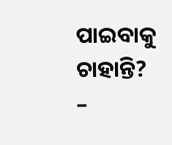ପାଇବାକୁ ଚାହାନ୍ତି?
–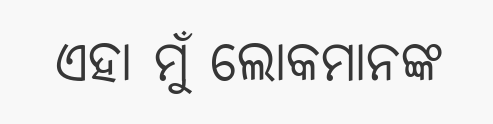ଏହା ମୁଁ ଲୋକମାନଙ୍କ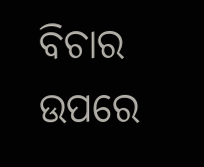ବିଚାର ଉପରେ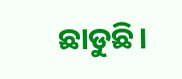ଛାଡୁଛି।